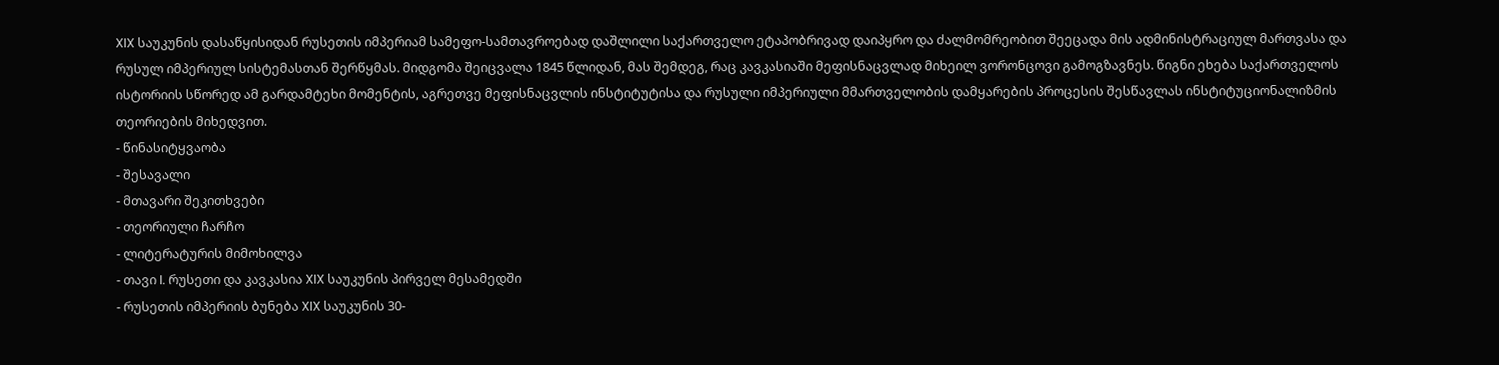XIX საუკუნის დასაწყისიდან რუსეთის იმპერიამ სამეფო-სამთავროებად დაშლილი საქართველო ეტაპობრივად დაიპყრო და ძალმომრეობით შეეცადა მის ადმინისტრაციულ მართვასა და რუსულ იმპერიულ სისტემასთან შერწყმას. მიდგომა შეიცვალა 1845 წლიდან, მას შემდეგ, რაც კავკასიაში მეფისნაცვლად მიხეილ ვორონცოვი გამოგზავნეს. წიგნი ეხება საქართველოს ისტორიის სწორედ ამ გარდამტეხი მომენტის, აგრეთვე მეფისნაცვლის ინსტიტუტისა და რუსული იმპერიული მმართველობის დამყარების პროცესის შესწავლას ინსტიტუციონალიზმის თეორიების მიხედვით.
- წინასიტყვაობა
- შესავალი
- მთავარი შეკითხვები
- თეორიული ჩარჩო
- ლიტერატურის მიმოხილვა
- თავი I. რუსეთი და კავკასია XIX საუკუნის პირველ მესამედში
- რუსეთის იმპერიის ბუნება XIX საუკუნის 30-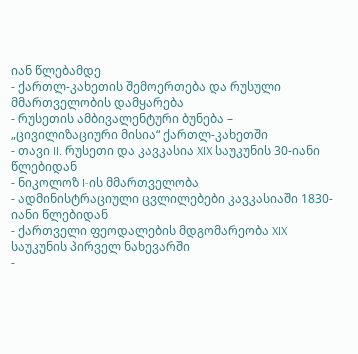იან წლებამდე
- ქართლ-კახეთის შემოერთება და რუსული მმართველობის დამყარება
- რუსეთის ამბივალენტური ბუნება – „ცივილიზაციური მისია“ ქართლ-კახეთში
- თავი II. რუსეთი და კავკასია XIX საუკუნის 30-იანი წლებიდან
- ნიკოლოზ I-ის მმართველობა
- ადმინისტრაციული ცვლილებები კავკასიაში 1830-იანი წლებიდან
- ქართველი ფეოდალების მდგომარეობა XIX საუკუნის პირველ ნახევარში
-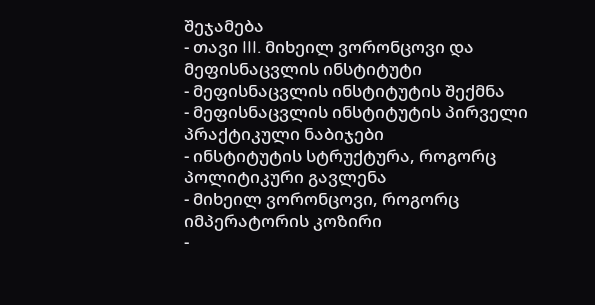შეჯამება
- თავი III. მიხეილ ვორონცოვი და მეფისნაცვლის ინსტიტუტი
- მეფისნაცვლის ინსტიტუტის შექმნა
- მეფისნაცვლის ინსტიტუტის პირველი პრაქტიკული ნაბიჯები
- ინსტიტუტის სტრუქტურა, როგორც პოლიტიკური გავლენა
- მიხეილ ვორონცოვი, როგორც იმპერატორის კოზირი
-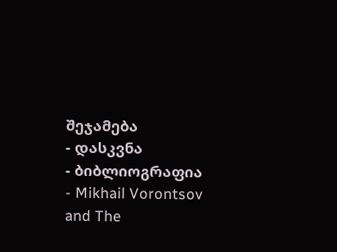შეჯამება
- დასკვნა
- ბიბლიოგრაფია
- Mikhail Vorontsov and The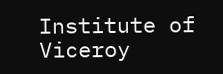Institute of Viceroy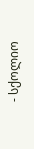- სქოლიო